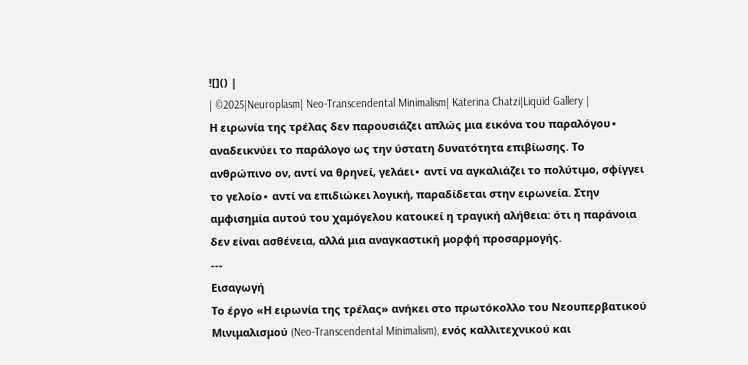![]() |
| ©2025|Neuroplasm| Neo-Transcendental Minimalism| Katerina Chatzi|Liquid Gallery |
Η ειρωνία της τρέλας δεν παρουσιάζει απλώς μια εικόνα του παραλόγου∙ αναδεικνύει το παράλογο ως την ύστατη δυνατότητα επιβίωσης. Το ανθρώπινο ον, αντί να θρηνεί, γελάει∙ αντί να αγκαλιάζει το πολύτιμο, σφίγγει το γελοίο∙ αντί να επιδιώκει λογική, παραδίδεται στην ειρωνεία. Στην αμφισημία αυτού του χαμόγελου κατοικεί η τραγική αλήθεια: ότι η παράνοια δεν είναι ασθένεια, αλλά μια αναγκαστική μορφή προσαρμογής.
---
Εισαγωγή
Το έργο «Η ειρωνία της τρέλας» ανήκει στο πρωτόκολλο του Νεουπερβατικού Μινιμαλισμού (Neo-Transcendental Minimalism), ενός καλλιτεχνικού και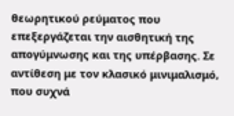θεωρητικού ρεύματος που επεξεργάζεται την αισθητική της απογύμνωσης και της υπέρβασης. Σε αντίθεση με τον κλασικό μινιμαλισμό, που συχνά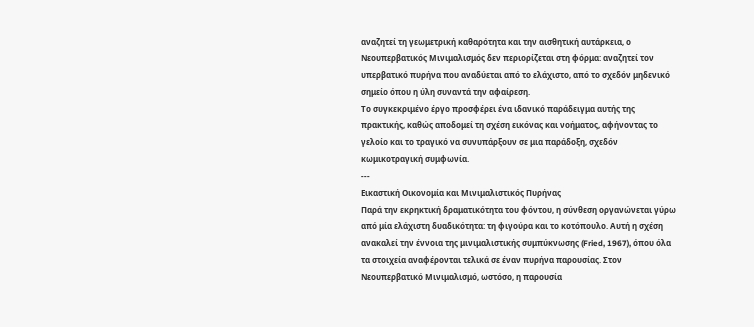αναζητεί τη γεωμετρική καθαρότητα και την αισθητική αυτάρκεια, ο Νεουπερβατικός Μινιμαλισμός δεν περιορίζεται στη φόρμα: αναζητεί τον υπερβατικό πυρήνα που αναδύεται από το ελάχιστο, από το σχεδόν μηδενικό σημείο όπου η ύλη συναντά την αφαίρεση.
Το συγκεκριμένο έργο προσφέρει ένα ιδανικό παράδειγμα αυτής της πρακτικής, καθώς αποδομεί τη σχέση εικόνας και νοήματος, αφήνοντας το γελοίο και το τραγικό να συνυπάρξουν σε μια παράδοξη, σχεδόν κωμικοτραγική συμφωνία.
---
Εικαστική Οικονομία και Μινιμαλιστικός Πυρήνας
Παρά την εκρηκτική δραματικότητα του φόντου, η σύνθεση οργανώνεται γύρω από μία ελάχιστη δυαδικότητα: τη φιγούρα και το κοτόπουλο. Αυτή η σχέση ανακαλεί την έννοια της μινιμαλιστικής συμπύκνωσης (Fried, 1967), όπου όλα τα στοιχεία αναφέρονται τελικά σε έναν πυρήνα παρουσίας. Στον Νεουπερβατικό Μινιμαλισμό, ωστόσο, η παρουσία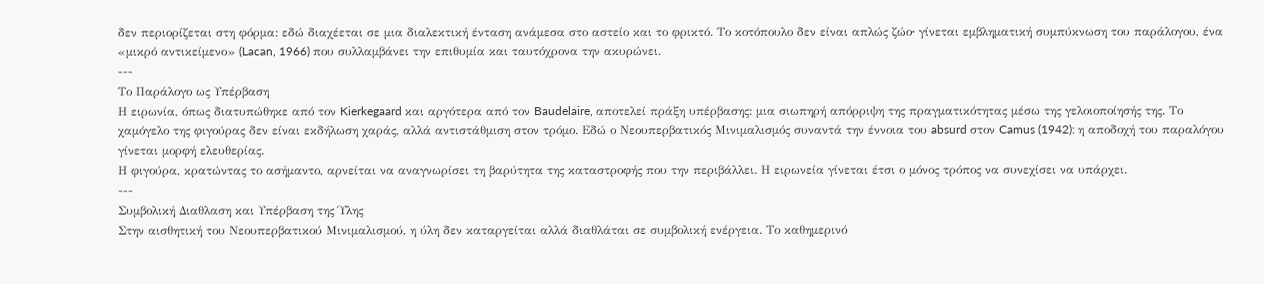δεν περιορίζεται στη φόρμα: εδώ διαχέεται σε μια διαλεκτική ένταση ανάμεσα στο αστείο και το φρικτό. Το κοτόπουλο δεν είναι απλώς ζώο∙ γίνεται εμβληματική συμπύκνωση του παράλογου, ένα «μικρό αντικείμενο» (Lacan, 1966) που συλλαμβάνει την επιθυμία και ταυτόχρονα την ακυρώνει.
---
Το Παράλογο ως Υπέρβαση
Η ειρωνία, όπως διατυπώθηκε από τον Kierkegaard και αργότερα από τον Baudelaire, αποτελεί πράξη υπέρβασης: μια σιωπηρή απόρριψη της πραγματικότητας μέσω της γελοιοποίησής της. Το χαμόγελο της φιγούρας δεν είναι εκδήλωση χαράς, αλλά αντιστάθμιση στον τρόμο. Εδώ ο Νεουπερβατικός Μινιμαλισμός συναντά την έννοια του absurd στον Camus (1942): η αποδοχή του παραλόγου γίνεται μορφή ελευθερίας.
Η φιγούρα, κρατώντας το ασήμαντο, αρνείται να αναγνωρίσει τη βαρύτητα της καταστροφής που την περιβάλλει. Η ειρωνεία γίνεται έτσι ο μόνος τρόπος να συνεχίσει να υπάρχει.
---
Συμβολική Διαθλαση και Υπέρβαση της Ύλης
Στην αισθητική του Νεουπερβατικού Μινιμαλισμού, η ύλη δεν καταργείται αλλά διαθλάται σε συμβολική ενέργεια. Το καθημερινό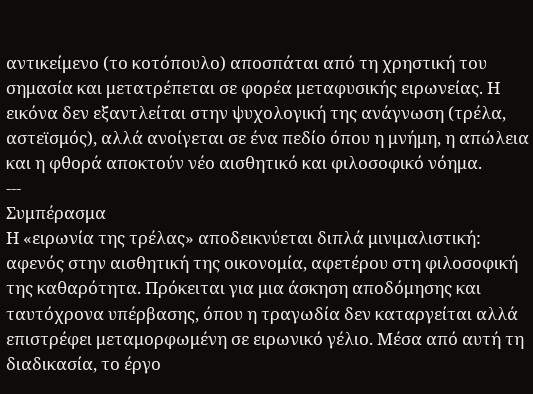αντικείμενο (το κοτόπουλο) αποσπάται από τη χρηστική του σημασία και μετατρέπεται σε φορέα μεταφυσικής ειρωνείας. Η εικόνα δεν εξαντλείται στην ψυχολογική της ανάγνωση (τρέλα, αστεϊσμός), αλλά ανοίγεται σε ένα πεδίο όπου η μνήμη, η απώλεια και η φθορά αποκτούν νέο αισθητικό και φιλοσοφικό νόημα.
---
Συμπέρασμα
Η «ειρωνία της τρέλας» αποδεικνύεται διπλά μινιμαλιστική: αφενός στην αισθητική της οικονομία, αφετέρου στη φιλοσοφική της καθαρότητα. Πρόκειται για μια άσκηση αποδόμησης και ταυτόχρονα υπέρβασης, όπου η τραγωδία δεν καταργείται αλλά επιστρέφει μεταμορφωμένη σε ειρωνικό γέλιο. Μέσα από αυτή τη διαδικασία, το έργο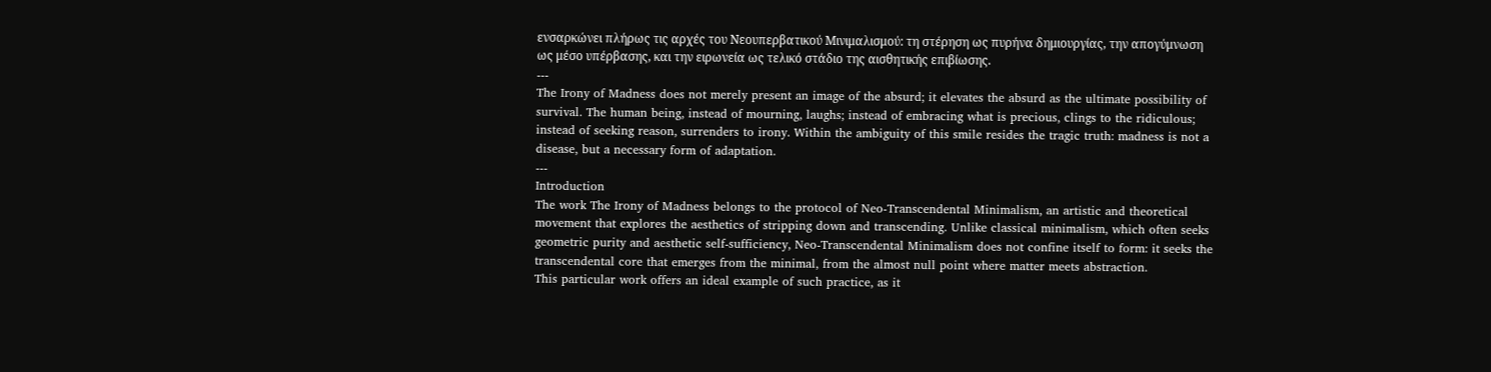ενσαρκώνει πλήρως τις αρχές του Νεουπερβατικού Μινιμαλισμού: τη στέρηση ως πυρήνα δημιουργίας, την απογύμνωση ως μέσο υπέρβασης, και την ειρωνεία ως τελικό στάδιο της αισθητικής επιβίωσης.
---
The Irony of Madness does not merely present an image of the absurd; it elevates the absurd as the ultimate possibility of survival. The human being, instead of mourning, laughs; instead of embracing what is precious, clings to the ridiculous; instead of seeking reason, surrenders to irony. Within the ambiguity of this smile resides the tragic truth: madness is not a disease, but a necessary form of adaptation.
---
Introduction
The work The Irony of Madness belongs to the protocol of Neo-Transcendental Minimalism, an artistic and theoretical movement that explores the aesthetics of stripping down and transcending. Unlike classical minimalism, which often seeks geometric purity and aesthetic self-sufficiency, Neo-Transcendental Minimalism does not confine itself to form: it seeks the transcendental core that emerges from the minimal, from the almost null point where matter meets abstraction.
This particular work offers an ideal example of such practice, as it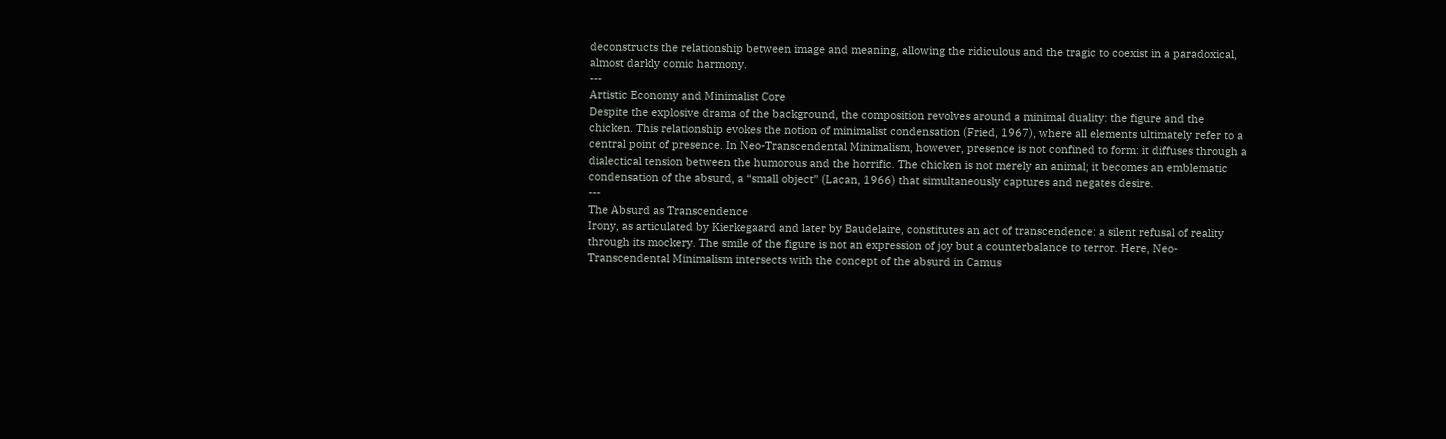deconstructs the relationship between image and meaning, allowing the ridiculous and the tragic to coexist in a paradoxical, almost darkly comic harmony.
---
Artistic Economy and Minimalist Core
Despite the explosive drama of the background, the composition revolves around a minimal duality: the figure and the chicken. This relationship evokes the notion of minimalist condensation (Fried, 1967), where all elements ultimately refer to a central point of presence. In Neo-Transcendental Minimalism, however, presence is not confined to form: it diffuses through a dialectical tension between the humorous and the horrific. The chicken is not merely an animal; it becomes an emblematic condensation of the absurd, a “small object” (Lacan, 1966) that simultaneously captures and negates desire.
---
The Absurd as Transcendence
Irony, as articulated by Kierkegaard and later by Baudelaire, constitutes an act of transcendence: a silent refusal of reality through its mockery. The smile of the figure is not an expression of joy but a counterbalance to terror. Here, Neo-Transcendental Minimalism intersects with the concept of the absurd in Camus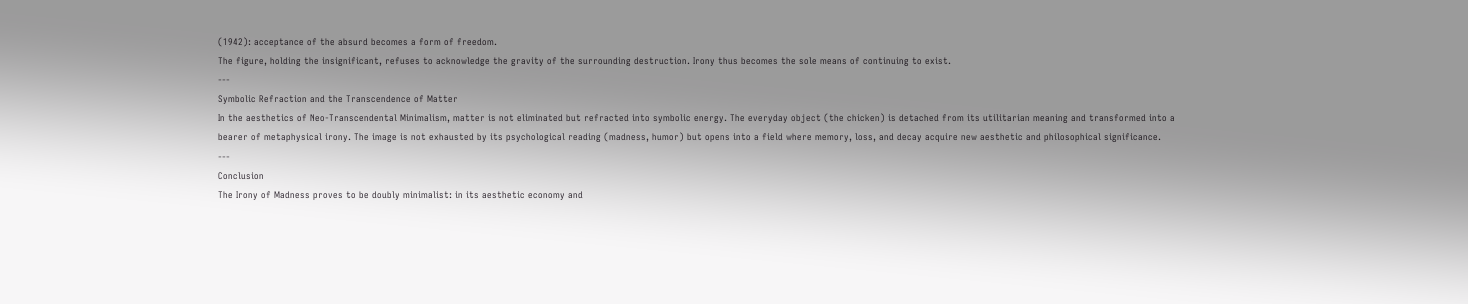(1942): acceptance of the absurd becomes a form of freedom.
The figure, holding the insignificant, refuses to acknowledge the gravity of the surrounding destruction. Irony thus becomes the sole means of continuing to exist.
---
Symbolic Refraction and the Transcendence of Matter
In the aesthetics of Neo-Transcendental Minimalism, matter is not eliminated but refracted into symbolic energy. The everyday object (the chicken) is detached from its utilitarian meaning and transformed into a bearer of metaphysical irony. The image is not exhausted by its psychological reading (madness, humor) but opens into a field where memory, loss, and decay acquire new aesthetic and philosophical significance.
---
Conclusion
The Irony of Madness proves to be doubly minimalist: in its aesthetic economy and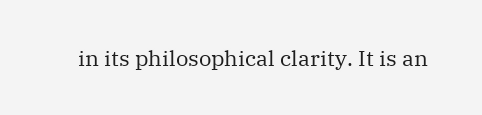in its philosophical clarity. It is an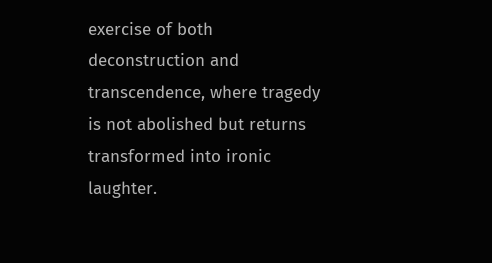exercise of both deconstruction and transcendence, where tragedy is not abolished but returns transformed into ironic laughter.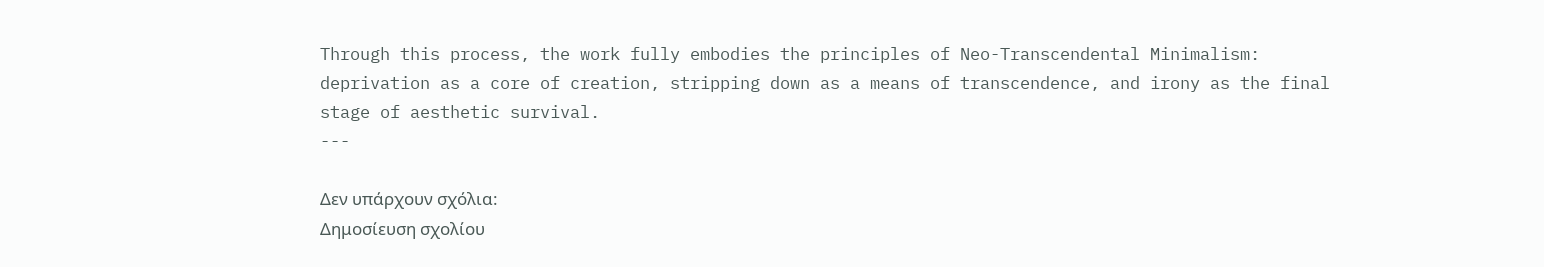Through this process, the work fully embodies the principles of Neo-Transcendental Minimalism: deprivation as a core of creation, stripping down as a means of transcendence, and irony as the final stage of aesthetic survival.
---

Δεν υπάρχουν σχόλια:
Δημοσίευση σχολίου